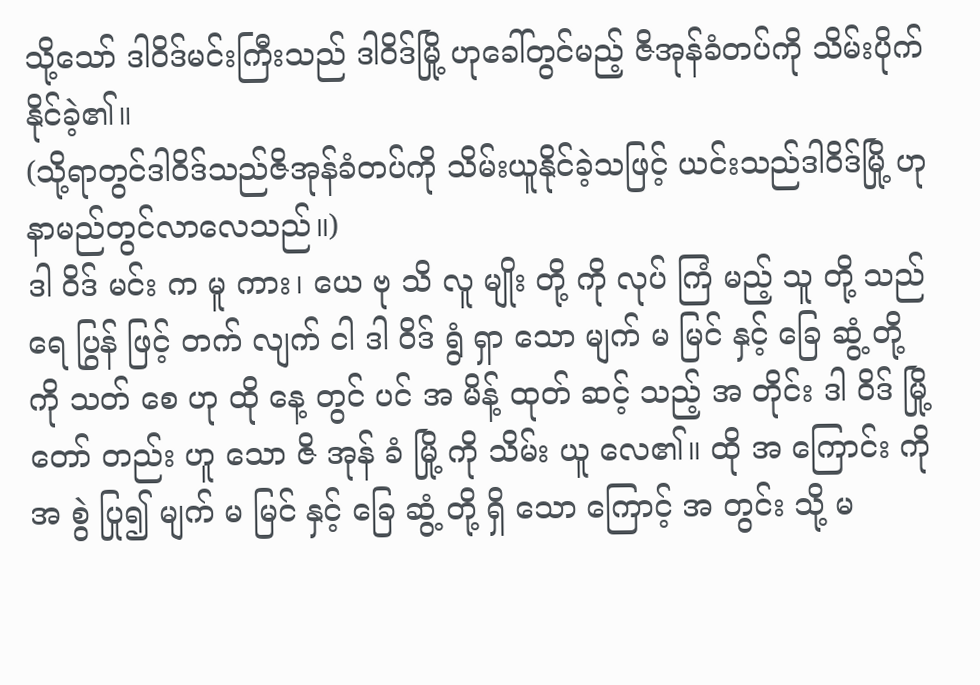သို့သော် ဒါဝိဒ်မင်းကြီးသည် ဒါဝိဒ်မြို့ ဟုခေါ်တွင်မည့် ဇိအုန်ခံတပ်ကို သိမ်းပိုက်နိုင်ခဲ့၏။
(သို့ရာတွင်ဒါဝိဒ်သည်ဇိအုန်ခံတပ်ကို သိမ်းယူနိုင်ခဲ့သဖြင့် ယင်းသည်ဒါဝိဒ်မြို့ ဟုနာမည်တွင်လာလေသည်။)
ဒါ ဝိဒ် မင်း က မူ ကား၊ ယေ ဗု သိ လူ မျိုး တို့ ကို လုပ် ကြံ မည့် သူ တို့ သည် ရေ ပြွန် ဖြင့် တက် လျက် ငါ ဒါ ဝိဒ် ရွံ ရှာ သော မျက် မ မြင် နှင့် ခြေ ဆွံ့ တို့ ကို သတ် စေ ဟု ထို နေ့ တွင် ပင် အ မိန့် ထုတ် ဆင့် သည့် အ တိုင်း ဒါ ဝိဒ် မြို့ တော် တည်း ဟူ သော ဇိ အုန် ခံ မြို့ ကို သိမ်း ယူ လေ၏။ ထို အ ကြောင်း ကို အ စွဲ ပြု၍ မျက် မ မြင် နှင့် ခြေ ဆွံ့ တို့ ရှိ သော ကြောင့် အ တွင်း သို့ မ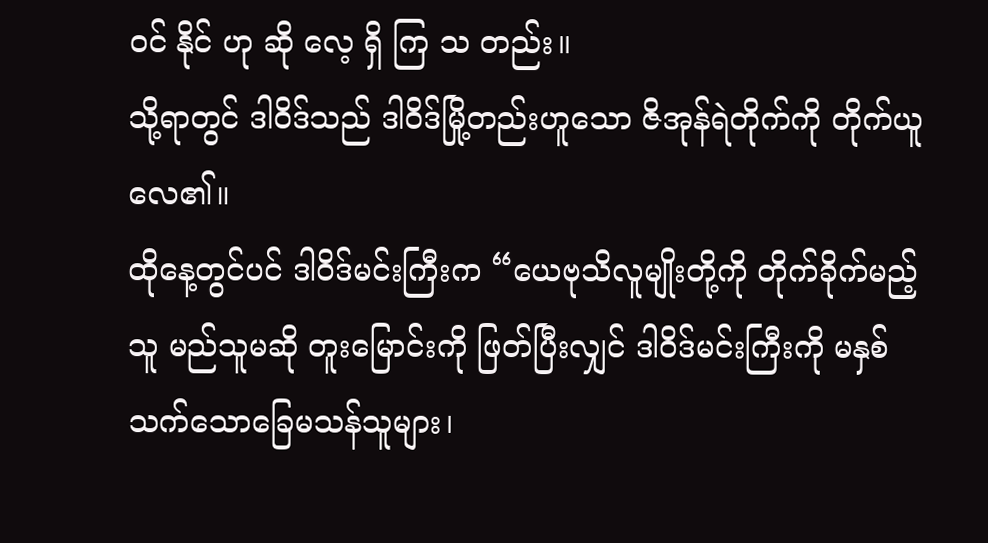ဝင် နိုင် ဟု ဆို လေ့ ရှိ ကြ သ တည်း။
သို့ရာတွင် ဒါဝိဒ်သည် ဒါဝိဒ်မြို့တည်းဟူသော ဇိအုန်ရဲတိုက်ကို တိုက်ယူလေ၏။
ထိုနေ့တွင်ပင် ဒါဝိဒ်မင်းကြီးက “ယေဗုသိလူမျိုးတို့ကို တိုက်ခိုက်မည့်သူ မည်သူမဆို တူးမြောင်းကို ဖြတ်ပြီးလျှင် ဒါဝိဒ်မင်းကြီးကို မနှစ်သက်သောခြေမသန်သူများ၊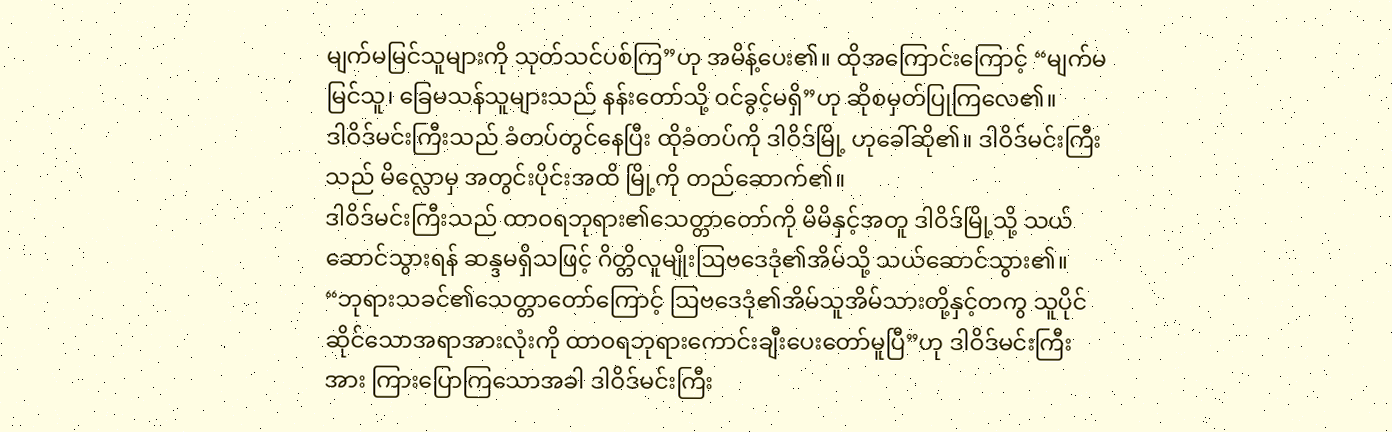မျက်မမြင်သူများကို သုတ်သင်ပစ်ကြ”ဟု အမိန့်ပေး၏။ ထိုအကြောင်းကြောင့် “မျက်မမြင်သူ၊ ခြေမသန်သူများသည် နန်းတော်သို့ ဝင်ခွင့်မရှိ”ဟု ဆိုစမှတ်ပြုကြလေ၏။
ဒါဝိဒ်မင်းကြီးသည် ခံတပ်တွင်နေပြီး ထိုခံတပ်ကို ဒါဝိဒ်မြို့ ဟုခေါ်ဆို၏။ ဒါဝိဒ်မင်းကြီးသည် မိလ္လောမှ အတွင်းပိုင်းအထိ မြို့ကို တည်ဆောက်၏။
ဒါဝိဒ်မင်းကြီးသည် ထာဝရဘုရား၏သေတ္တာတော်ကို မိမိနှင့်အတူ ဒါဝိဒ်မြို့သို့ သယ်ဆောင်သွားရန် ဆန္ဒမရှိသဖြင့် ဂိတ္တိလူမျိုးဩဗဒေဒုံ၏အိမ်သို့ သယ်ဆောင်သွား၏။
“ဘုရားသခင်၏သေတ္တာတော်ကြောင့် ဩဗဒေဒုံ၏အိမ်သူအိမ်သားတို့နှင့်တကွ သူပိုင်ဆိုင်သောအရာအားလုံးကို ထာဝရဘုရားကောင်းချီးပေးတော်မူပြီ”ဟု ဒါဝိဒ်မင်းကြီးအား ကြားပြောကြသောအခါ ဒါဝိဒ်မင်းကြီး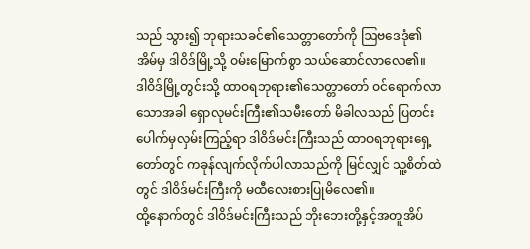သည် သွား၍ ဘုရားသခင်၏သေတ္တာတော်ကို ဩဗဒေဒုံ၏အိမ်မှ ဒါဝိဒ်မြို့သို့ ဝမ်းမြောက်စွာ သယ်ဆောင်လာလေ၏။
ဒါဝိဒ်မြို့တွင်းသို့ ထာဝရဘုရား၏သေတ္တာတော် ဝင်ရောက်လာသောအခါ ရှောလုမင်းကြီး၏သမီးတော် မိခါလသည် ပြတင်းပေါက်မှလှမ်းကြည့်ရာ ဒါဝိဒ်မင်းကြီးသည် ထာဝရဘုရားရှေ့တော်တွင် ကခုန်လျက်လိုက်ပါလာသည်ကို မြင်လျှင် သူ့စိတ်ထဲတွင် ဒါဝိဒ်မင်းကြီးကို မထီလေးစားပြုမိလေ၏။
ထို့နောက်တွင် ဒါဝိဒ်မင်းကြီးသည် ဘိုးဘေးတို့နှင့်အတူအိပ်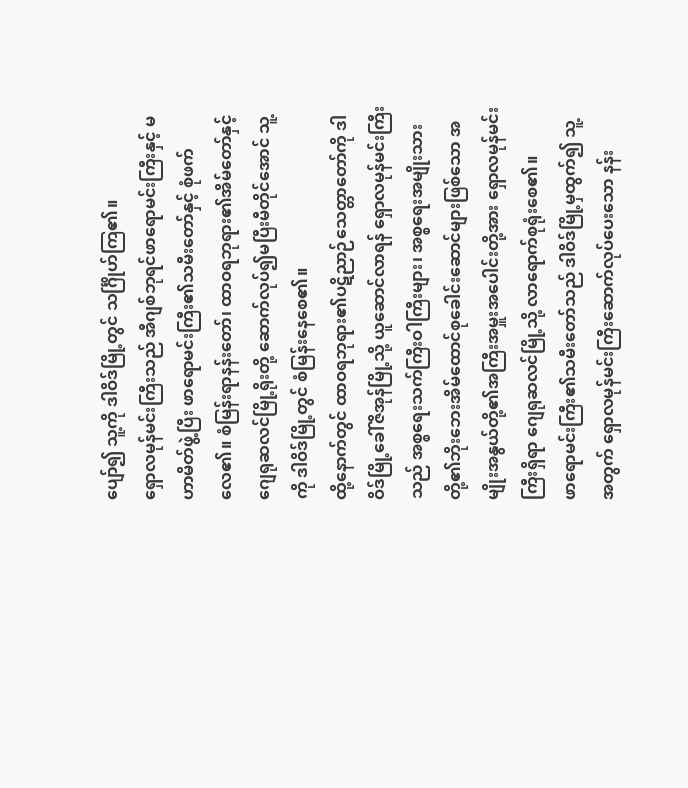ပျော်၍ သူ့ကို ဒါဝိဒ်မြို့တွင် သင်္ဂြိုဟ်ကြ၏။
ရှောလမုန်မင်းကြီးသည် အီဂျစ်ဘုရင်ဖာရောမင်းကြီးနှင့် မဟာမိတ်ဖွဲ့ပြီး ဖာရောမင်းကြီး၏သမီးတော်နှင့် စုံဖက်လေ၏။ စံမြန်းရာနန်းတော်၊ ထာဝရဘုရား၏အိမ်တော်နှင့် ဂျေရုဆလင်မြို့ရိုးတို့ ဆောက်လုပ်၍မပြီးမီတိုင်အောင် သူ့ကို ဒါဝိဒ်မြို့တွင် စံမြန်းနေစေ၏။
ထို့နောက်တွင် ထာဝရဘုရား၏ပဋိညာဉ်သေတ္တာတော်ကို ဒါဝိဒ်မြို့ခေါ်ဇိအုန်မြို့သို့ ယူဆောင်လာရန် ရှောလမုန်မင်းကြီးသည် အစ္စရေးသက်ကြီးဝါကြီးများ၊ အစ္စရေးအမျိုးသားတို့၏ဘိုးဘေးအိမ်ထောင်စုခေါင်းဆောင်များဖြစ်သော အမျိုးအနွယ်တို့၏အကြီးအမှူးအပေါင်းတို့အား ရှောလမုန်မင်းကြီးရှိရာ ဂျေရုဆလင်မြို့သို့ လာရောက်စုရုံးစေ၏။
ဖာရောမင်းကြီး၏သမီးတော်သည် ဒါဝိဒ်မြို့မှထွက်၍ သူ့အတွက် ရှောလမုန်မင်းကြီးဆောက်လုပ်ပေးသော နန်း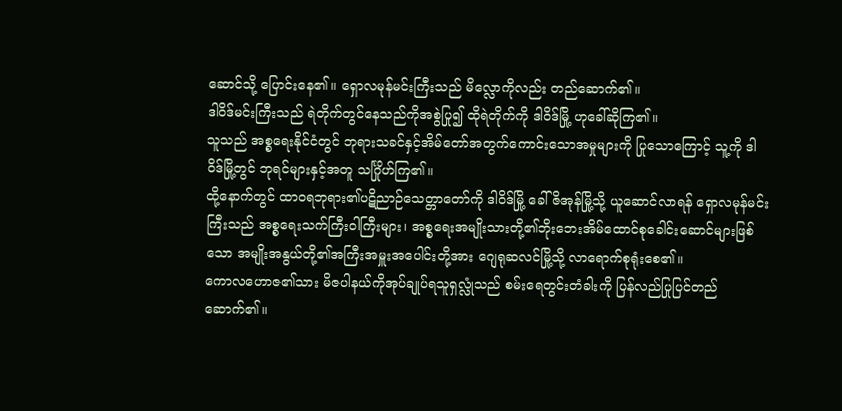ဆောင်သို့ ပြောင်းနေ၏။ ရှောလမုန်မင်းကြီးသည် မိလ္လောကိုလည်း တည်ဆောက်၏။
ဒါဝိဒ်မင်းကြီးသည် ရဲတိုက်တွင်နေသည်ကိုအစွဲပြု၍ ထိုရဲတိုက်ကို ဒါဝိဒ်မြို့ ဟုခေါ်ဆိုကြ၏။
သူသည် အစ္စရေးနိုင်ငံတွင် ဘုရားသခင်နှင့်အိမ်တော်အတွက်ကောင်းသောအမှုများကို ပြုသောကြောင့် သူ့ကို ဒါဝိဒ်မြို့တွင် ဘုရင်များနှင့်အတူ သင်္ဂြိုဟ်ကြ၏။
ထို့နောက်တွင် ထာဝရဘုရား၏ပဋိညာဉ်သေတ္တာတော်ကို ဒါဝိဒ်မြို့ ခေါ်ဇိအုန်မြို့သို့ ယူဆောင်လာရန် ရှောလမုန်မင်းကြီးသည် အစ္စရေးသက်ကြီးဝါကြီးများ၊ အစ္စရေးအမျိုးသားတို့၏ဘိုးဘေးအိမ်ထောင်စုခေါင်းဆောင်များဖြစ်သော အမျိုးအနွယ်တို့၏အကြီးအမှူးအပေါင်းတို့အား ဂျေရုဆလင်မြို့သို့ လာရောက်စုရုံးစေ၏။
ကောလဟောဇ၏သား မိဇပါနယ်ကိုအုပ်ချုပ်ရသူရှလ္လုံသည် စမ်းရေတွင်းတံခါးကို ပြန်လည်ပြုပြင်တည်ဆောက်၏။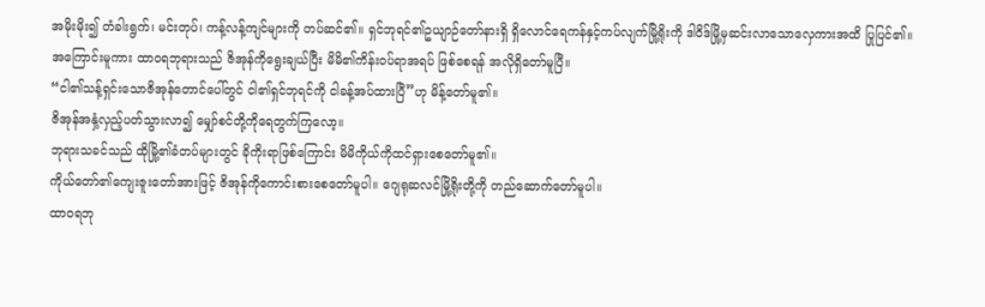အမိုးမိုး၍ တံခါးရွက်၊ မင်းတုပ်၊ ကန့်လန့်ကျင်များကို တပ်ဆင်၏။ ရှင်ဘုရင်၏ဥယျာဉ်တော်နားရှိ ရှိလောင်ရေကန်နှင့်ကပ်လျက်မြို့ရိုးကို ဒါဝိဒ်မြို့မှဆင်းလာသောလှေကားအထိ ပြုပြင်၏။
အကြောင်းမူကား ထာဝရဘုရားသည် ဇိအုန်ကိုရွေးချယ်ပြီး မိမိ၏ကိန်းဝပ်ရာအရပ် ဖြစ်စေရန် အလိုရှိတော်မူပြီ။
“ငါ၏သန့်ရှင်းသောဇိအုန်တောင်ပေါ်တွင် ငါ၏ရှင်ဘုရင်ကို ငါခန့်အပ်ထားပြီ”ဟု မိန့်တော်မူ၏။
ဇိအုန်အနှံ့လှည့်ပတ်သွားလာ၍ မျှော်စင်တို့ကိုရေတွက်ကြလော့။
ဘုရားသခင်သည် ထိုမြို့၏ခံတပ်များတွင် ခိုကိုးရာဖြစ်ကြောင်း မိမိကိုယ်ကိုထင်ရှားစေတော်မူ၏။
ကိုယ်တော်၏ကျေးဇူးတော်အားဖြင့် ဇိအုန်ကိုကောင်းစားစေတော်မူပါ။ ဂျေရုဆလင်မြို့ရိုးတို့ကို တည်ဆောက်တော်မူပါ။
ထာဝရဘု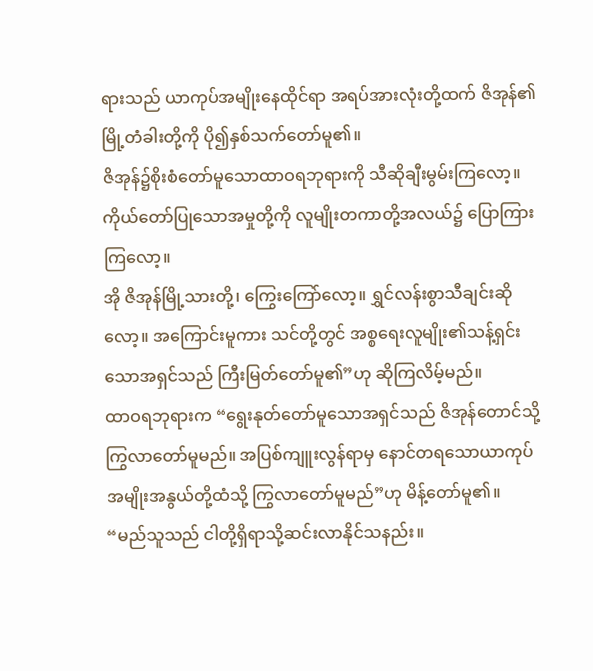ရားသည် ယာကုပ်အမျိုးနေထိုင်ရာ အရပ်အားလုံးတို့ထက် ဇိအုန်၏မြို့တံခါးတို့ကို ပို၍နှစ်သက်တော်မူ၏။
ဇိအုန်၌စိုးစံတော်မူသောထာဝရဘုရားကို သီဆိုချီးမွမ်းကြလော့။ ကိုယ်တော်ပြုသောအမှုတို့ကို လူမျိုးတကာတို့အလယ်၌ ပြောကြားကြလော့။
အို ဇိအုန်မြို့သားတို့၊ ကြွေးကြော်လော့။ ရွှင်လန်းစွာသီချင်းဆိုလော့။ အကြောင်းမူကား သင်တို့တွင် အစ္စရေးလူမျိုး၏သန့်ရှင်းသောအရှင်သည် ကြီးမြတ်တော်မူ၏”ဟု ဆိုကြလိမ့်မည်။
ထာဝရဘုရားက “ရွေးနုတ်တော်မူသောအရှင်သည် ဇိအုန်တောင်သို့ကြွလာတော်မူမည်။ အပြစ်ကျူးလွန်ရာမှ နောင်တရသောယာကုပ်အမျိုးအနွယ်တို့ထံသို့ ကြွလာတော်မူမည်”ဟု မိန့်တော်မူ၏။
“မည်သူသည် ငါတို့ရှိရာသို့ဆင်းလာနိုင်သနည်း။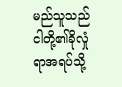မည်သူသည် ငါတို့၏ခိုလှုံရာအရပ်သို့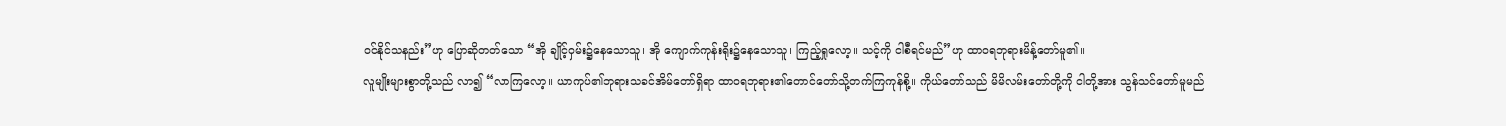ဝင်နိုင်သနည်း”ဟု ပြောဆိုတတ်သော “အို ချိုင့်ဝှမ်း၌နေသောသူ၊ အို ကျောက်ကုန်းရိုး၌နေသောသူ၊ ကြည့်ရှုလော့။ သင့်ကို ငါစီရင်မည်”ဟု ထာဝရဘုရားမိန့်တော်မူ၏။
လူမျိုးများစွာတို့သည် လာ၍ “လာကြလော့။ ယာကုပ်၏ဘုရားသခင်အိမ်တော်ရှိရာ ထာဝရဘုရား၏တောင်တော်သို့တက်ကြကုန်စို့။ ကိုယ်တော်သည် မိမိလမ်းတော်တို့ကို ငါတို့အား သွန်သင်တော်မူမည်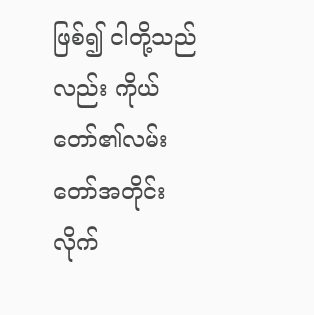ဖြစ်၍ ငါတို့သည်လည်း ကိုယ်တော်၏လမ်းတော်အတိုင်း လိုက်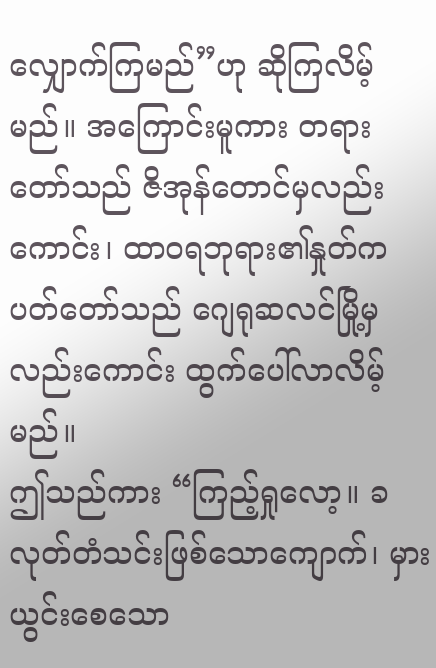လျှောက်ကြမည်”ဟု ဆိုကြလိမ့်မည်။ အကြောင်းမူကား တရားတော်သည် ဇိအုန်တောင်မှလည်းကောင်း၊ ထာဝရဘုရား၏နှုတ်ကပတ်တော်သည် ဂျေရုဆလင်မြို့မှလည်းကောင်း ထွက်ပေါ်လာလိမ့်မည်။
ဤသည်ကား “ကြည့်ရှုလော့။ ခလုတ်တံသင်းဖြစ်သောကျောက်၊ မှားယွင်းစေသော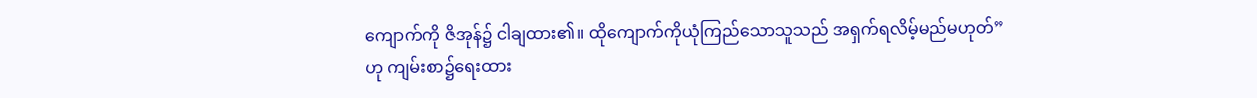ကျောက်ကို ဇိအုန်၌ ငါချထား၏။ ထိုကျောက်ကိုယုံကြည်သောသူသည် အရှက်ရလိမ့်မည်မဟုတ်”ဟု ကျမ်းစာ၌ရေးထား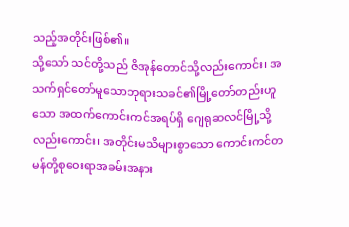သည့်အတိုင်းဖြစ်၏။
သို့သော် သင်တို့သည် ဇိအုန်တောင်သို့လည်းကောင်း၊ အသက်ရှင်တော်မူသောဘုရားသခင်၏မြို့တော်တည်းဟူသော အထက်ကောင်းကင်အရပ်ရှိ ဂျေရုဆလင်မြို့သို့လည်းကောင်း၊ အတိုင်းမသိများစွာသော ကောင်းကင်တမန်တို့စုဝေးရာအခမ်းအနား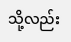သို့လည်း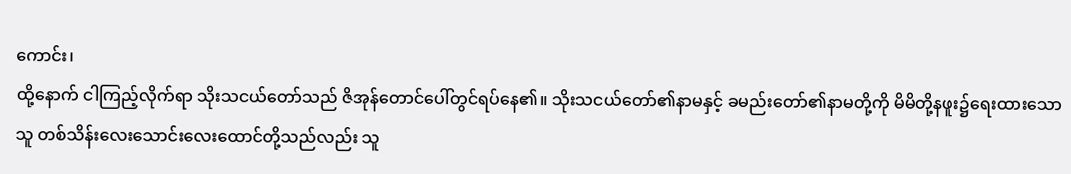ကောင်း၊
ထို့နောက် ငါကြည့်လိုက်ရာ သိုးသငယ်တော်သည် ဇိအုန်တောင်ပေါ်တွင်ရပ်နေ၏။ သိုးသငယ်တော်၏နာမနှင့် ခမည်းတော်၏နာမတို့ကို မိမိတို့နဖူး၌ရေးထားသောသူ တစ်သိန်းလေးသောင်းလေးထောင်တို့သည်လည်း သူ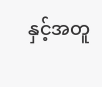နှင့်အတူ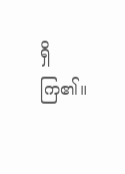ရှိကြ၏။